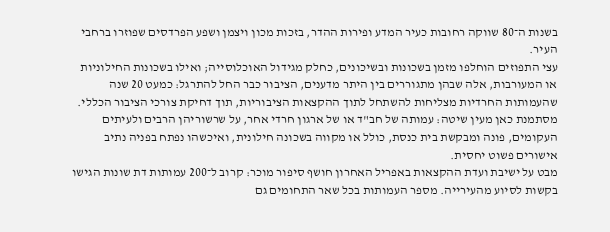בשנות ה־80 שווקה רחובות כעיר המדע ופירות ההדר, בזכות מכון ויצמן ושפע הפרדסים שפוזרו ברחבי העיר.
עצי התפוזים הוחלפו מזמן בשכונות ובשיכונים, כחלק מגידול האוכלוסייה; ואילו בשכונות החילוניות או המעורבות, אלה שבהן מתגוררים בין היתר מדענים, הציבור כבר החל להתרגל: כמעט 20 שנה שהעמותות החרדיות מצליחות להשתחל לתוך ההקצאות הציבוריות, תוך דחיקת צורכי הציבור הכללי.
מסתמנת כאן מעין שיטה: עמותה של חב"ד או של ארגון חרדי אחר, על שרשוריהן הרבים ולעיתים העקומים, פונה ומבקשת בית כנסת, כולל או מקווה בשכונה חילונית, ואיכשהו נפתח בפניה נתיב אישורים פשוט יחסית.
מבט על ישיבת ועדת ההקצאות באפריל האחרון חושף סיפור מוכר: קרוב ל־200 עמותות דת שונות הגישו בקשות לסיוע מהעירייה. מספר העמותות בכל שאר התחומים גם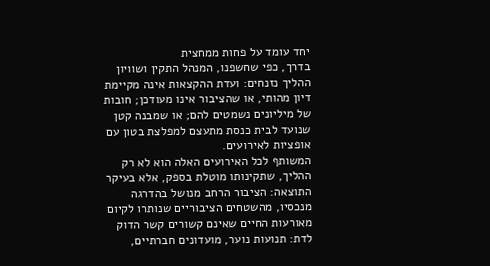יחד עומד על פחות ממחצית
בדרך, כפי שחשפנו, המנהל התקין ושוויון ההליך נזנחים: ועדת ההקצאות אינה מקיימת דיון מהותי, או שהציבור אינו מעודכן; חובות של מיליונים נשמטים להם; או שמבנה קטן שנועד לבית כנסת מתעצם למפלצת בטון עם אופציות לאירועים.
המשותף לכל האירועים האלה הוא לא רק ההליך, שתקינותו מוטלת בספק, אלא בעיקר התוצאה: הציבור הרחב מנושל בהדרגה מנכסיו, מהשטחים הציבוריים שנותרו לקיום מאורעות החיים שאינם קשורים קשר הדוק לדת: תנועות נוער, מועדונים חברתיים,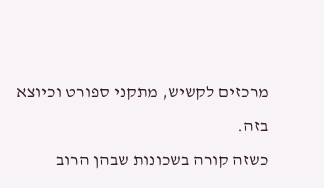מרכזים לקשיש, מתקני ספורט וכיוצא בזה.
כשזה קורה בשכונות שבהן הרוב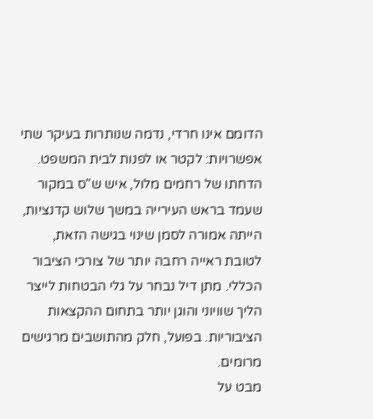הדומם אינו חרדי, נדמה שנותרות בעיקר שתי אפשרויות: לקטר או לפנות לבית המשפט.
הדחתו של רחמים מלול, איש ש"ס במקור שעמד בראש העירייה במשך שלוש קדנציות, הייתה אמורה לסמן שינוי בגישה הזאת, לטובת ראייה רחבה יותר של צורכי הציבור הכללי. מתן דיל נבחר על גלי הבטחות לייצר הליך שוויוני והוגן יותר בתחום ההקצאות הציבוריות. בפועל, חלק מהתושבים מרגישים מרומים.
מבט על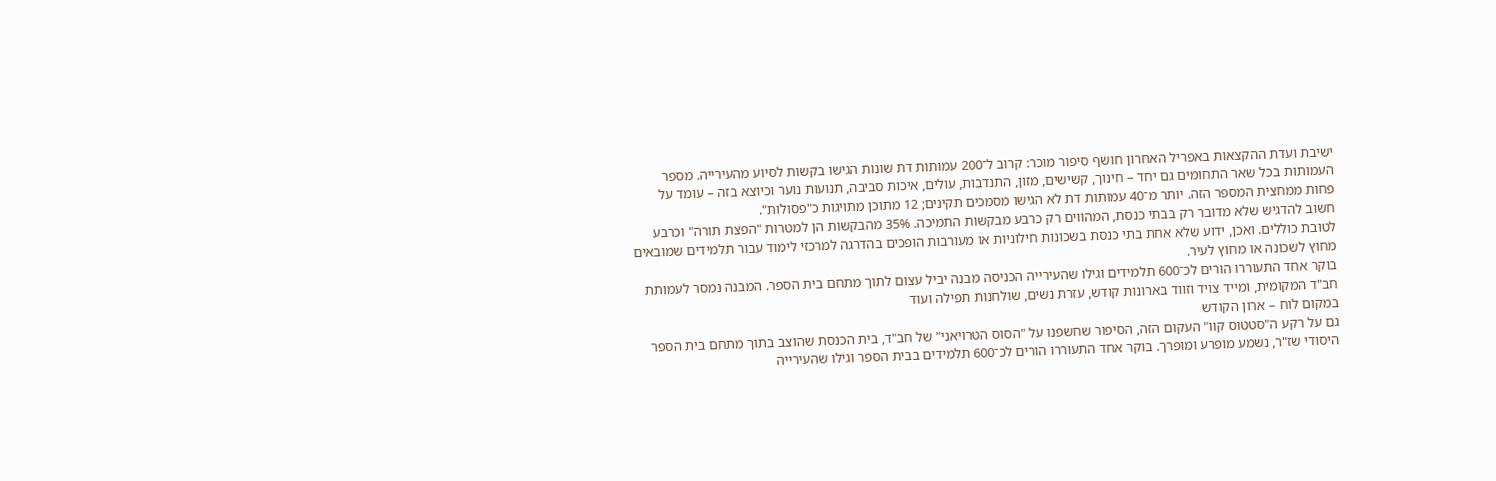ישיבת ועדת ההקצאות באפריל האחרון חושף סיפור מוכר: קרוב ל־200 עמותות דת שונות הגישו בקשות לסיוע מהעירייה. מספר העמותות בכל שאר התחומים גם יחד – חינוך, קשישים, מזון, התנדבות, עולים, איכות סביבה, תנועות נוער וכיוצא בזה – עומד על פחות ממחצית המספר הזה. יותר מ־40 עמותות דת לא הגישו מסמכים תקינים; 12 מתוכן מתויגות כ"פסולות".
חשוב להדגיש שלא מדובר רק בבתי כנסת, המהווים רק כרבע מבקשות התמיכה. 35% מהבקשות הן למטרות "הפצת תורה" וכרבע לטובת כוללים. ואכן, ידוע שלא אחת בתי כנסת בשכונות חילוניות או מעורבות הופכים בהדרגה למרכזי לימוד עבור תלמידים שמובאים מחוץ לשכונה או מחוץ לעיר.
בוקר אחד התעוררו הורים לכ־600 תלמידים וגילו שהעירייה הכניסה מבנה יביל עצום לתוך מתחם בית הספר. המבנה נמסר לעמותת חב"ד המקומית, ומייד צויד וזווד בארונות קודש, עזרת נשים, שולחנות תפילה ועוד
במקום לוח – ארון הקודש
גם על רקע ה"סטטוס קוו" העקום הזה, הסיפור שחשפנו על "הסוס הטרויאני" של חב"ד, בית הכנסת שהוצב בתוך מתחם בית הספר היסודי שז"ר, נשמע מופרע ומופרך. בוקר אחד התעוררו הורים לכ־600 תלמידים בבית הספר וגילו שהעירייה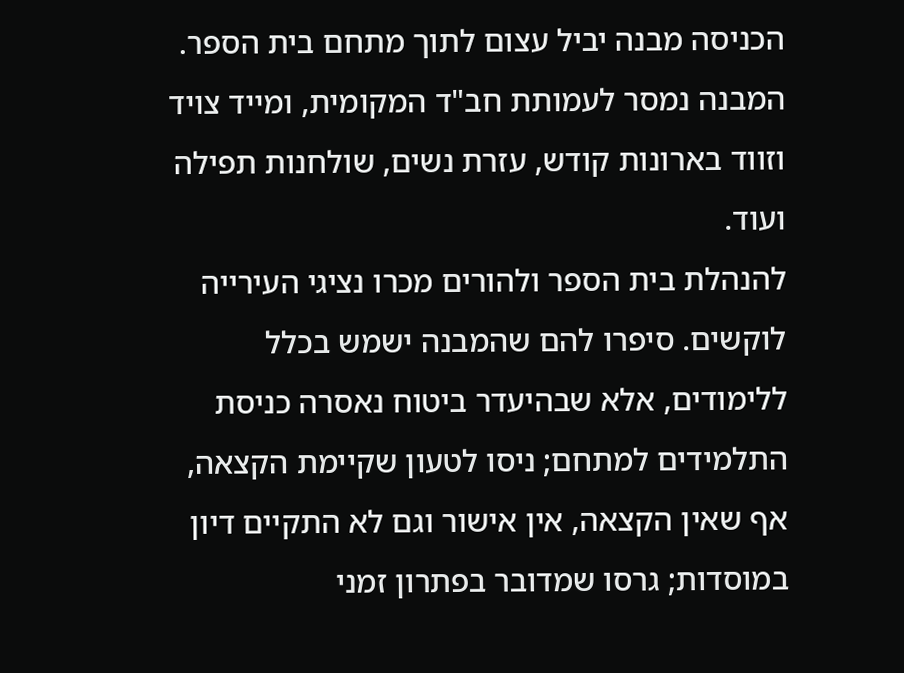הכניסה מבנה יביל עצום לתוך מתחם בית הספר. המבנה נמסר לעמותת חב"ד המקומית, ומייד צויד וזווד בארונות קודש, עזרת נשים, שולחנות תפילה ועוד.
להנהלת בית הספר ולהורים מכרו נציגי העירייה לוקשים. סיפרו להם שהמבנה ישמש בכלל ללימודים, אלא שבהיעדר ביטוח נאסרה כניסת התלמידים למתחם; ניסו לטעון שקיימת הקצאה, אף שאין הקצאה, אין אישור וגם לא התקיים דיון במוסדות; גרסו שמדובר בפתרון זמני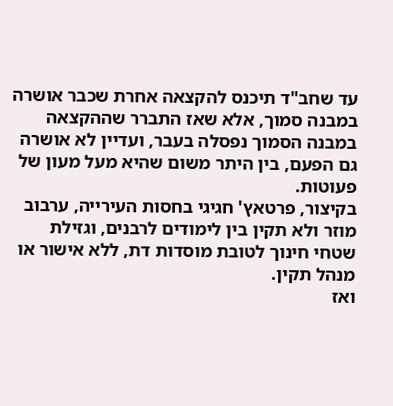עד שחב"ד תיכנס להקצאה אחרת שכבר אושרה במבנה סמוך, אלא שאז התברר שההקצאה במבנה הסמוך נפסלה בעבר, ועדיין לא אושרה גם הפעם, בין היתר משום שהיא מעל מעון של פעוטות.
בקיצור, פרטאץ' חגיגי בחסות העירייה, ערבוב מוזר ולא תקין בין לימודים לרבנים, וגזילת שטחי חינוך לטובת מוסדות דת, ללא אישור או מנהל תקין.
ואז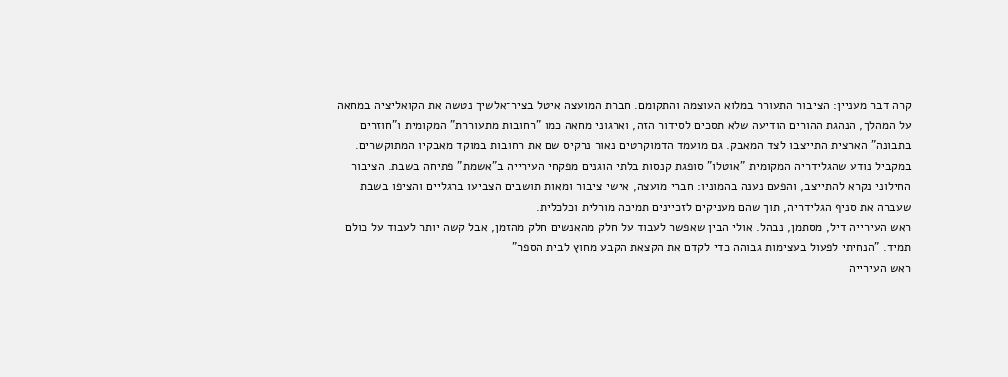קרה דבר מעניין: הציבור התעורר במלוא העוצמה והתקומם. חברת המועצה איטל בציר־אלשיך נטשה את הקואליציה במחאה על המהלך, הנהגת ההורים הודיעה שלא תסכים לסידור הזה, וארגוני מחאה כמו "רחובות מתעוררת" המקומית ו"חוזרים בתבונה" הארצית התייצבו לצד המאבק. גם מועמד הדמוקרטים נאור נרקיס שם את רחובות במוקד מאבקיו המתוקשרים.
במקביל נודע שהגלידריה המקומית "אוטלו" סופגת קנסות בלתי הוגנים מפקחי העירייה ב"אשמת" פתיחה בשבת. הציבור החילוני נקרא להתייצב, והפעם נענה בהמוניו: חברי מועצה, אישי ציבור ומאות תושבים הצביעו ברגליים והציפו בשבת שעברה את סניף הגלידריה, תוך שהם מעניקים לזכיינים תמיכה מורלית וכלכלית.
ראש העירייה דיל, מסתמן, נבהל. אולי הבין שאפשר לעבוד על חלק מהאנשים חלק מהזמן, אבל קשה יותר לעבוד על כולם תמיד. "הנחיתי לפעול בעצימות גבוהה כדי לקדם את הקצאת הקבע מחוץ לבית הספר"
ראש העירייה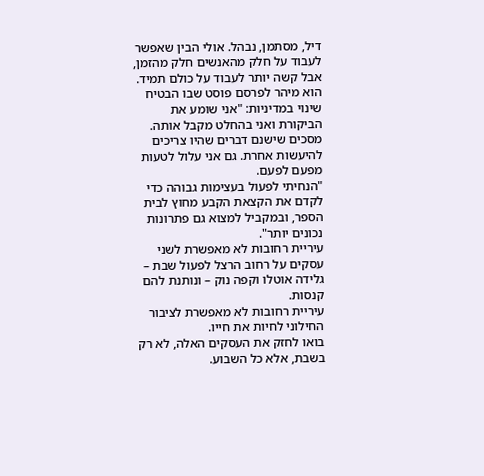דיל, מסתמן, נבהל. אולי הבין שאפשר לעבוד על חלק מהאנשים חלק מהזמן, אבל קשה יותר לעבוד על כולם תמיד. הוא מיהר לפרסם פוסט שבו הבטיח שינוי במדיניות: "אני שומע את הביקורת ואני בהחלט מקבל אותה. מסכים שישנם דברים שהיו צריכים להיעשות אחרת. גם אני עלול לטעות מפעם לפעם.
"הנחיתי לפעול בעצימות גבוהה כדי לקדם את הקצאת הקבע מחוץ לבית הספר, ובמקביל למצוא גם פתרונות נכונים יותר".
עיריית רחובות לא מאפשרת לשני עסקים על רחוב הרצל לפעול שבת – גלידה אוטלו וקפה נוק – ונותנת להם קנסות.
עיריית רחובות לא מאפשרת לציבור החילוני לחיות את חייו.
בואו לחזק את העסקים האלה, לא רק בשבת, אלא כל השבוע.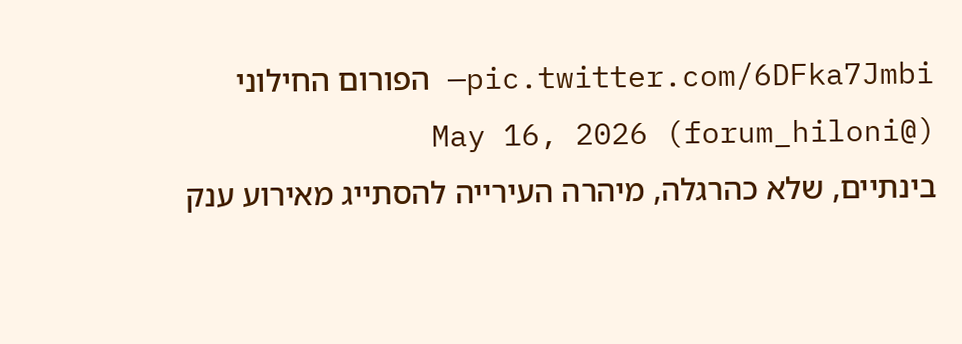pic.twitter.com/6DFka7Jmbi— הפורום החילוני (@forum_hiloni) May 16, 2026
בינתיים, שלא כהרגלה, מיהרה העירייה להסתייג מאירוע ענק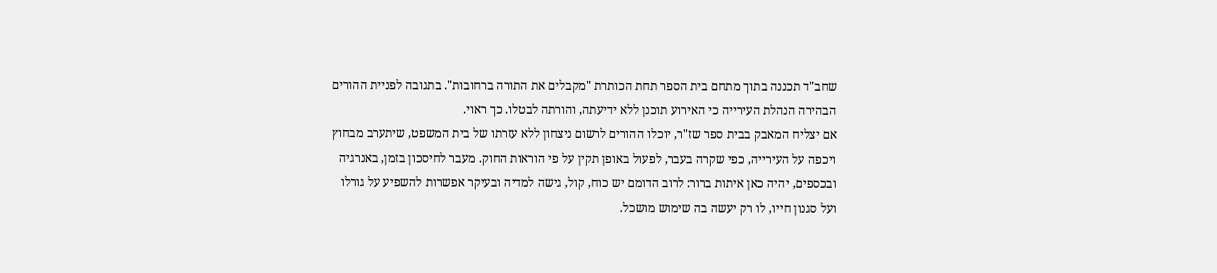שחב"ד תכננה בתוך מתחם בית הספר תחת הכותרת "מקבלים את התורה ברחובות". בתגובה לפניית ההורים הבהירה הנהלת העירייה כי האירוע תוכנן ללא ידיעתה, והורתה לבטלו. כך ראוי.
אם יצליח המאבק בבית ספר שז"ר, יוכלו ההורים לרשום ניצחון ללא עזרתו של בית המשפט, שיתערב מבחוץ ויכפה על העירייה, כפי שקרה בעבר, לפעול באופן תקין על פי הוראות החוק. מעבר לחיסכון בזמן, באנרגיה ובכספים, יהיה כאן איתות ברור: לרוב הדומם יש כוח, קול, גישה למדיה ובעיקר אפשרות להשפיע על גורלו ועל סגנון חייו, לו רק יעשה בה שימוש מושכל.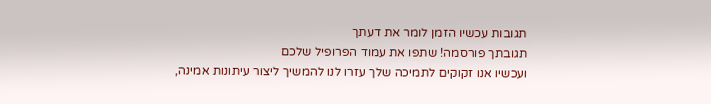תגובות עכשיו הזמן לומר את דעתך
תגובתך פורסמה! שתפו את עמוד הפרופיל שלכם
ועכשיו אנו זקוקים לתמיכה שלך עזרו לנו להמשיך ליצור עיתונות אמינה,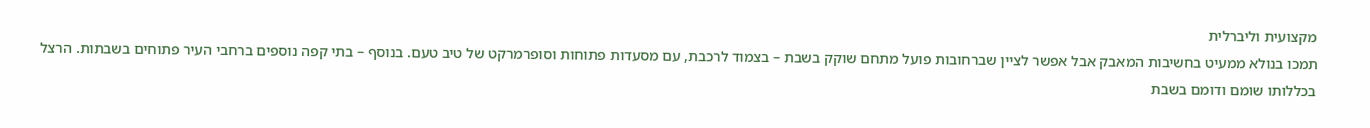מקצועית וליברלית
תמכו בנולא ממעיט בחשיבות המאבק אבל אפשר לציין שברחובות פועל מתחם שוקק בשבת – בצמוד לרכבת, עם מסעדות פתוחות וסופרמרקט של טיב טעם. בנוסף – בתי קפה נוספים ברחבי העיר פתוחים בשבתות. הרצל בכללותו שומם ודומם בשבת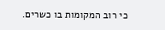כי רוב המקומות בו כשרים.